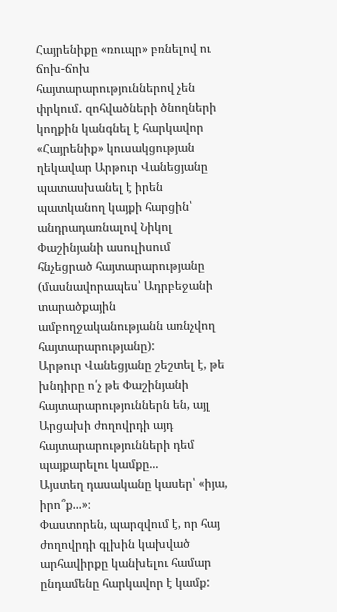Հայրենիքը «ռուպր» բռնելով ու ճոխ-ճոխ հայտարարություններով չեն փրկում․ զոհվածների ծնողների կողքին կանգնել է հարկավոր
«Հայրենիք» կուսակցության ղեկավար Արթուր Վանեցյանը պատասխանել է իրեն պատկանող կայքի հարցին՝ անդրադառնալով Նիկոլ Փաշինյանի ասուլիսում հնչեցրած հայտարարությանը (մասնավորապես՝ Ադրբեջանի տարածքային ամբողջականությանն առնչվող հայտարարությանը):
Արթուր Վանեցյանը շեշտել է, թե խնդիրը ո՛չ թե Փաշինյանի հայտարարություններն են, այլ Արցախի ժողովրդի այդ հայտարարությունների դեմ պայքարելու կամքը...
Այստեղ դասականը կասեր՝ «իյա, իրո՞ք...»։
Փաստորեն, պարզվում է, որ հայ ժողովրդի գլխին կախված արհավիրքը կանխելու համար ընդամենը հարկավոր է կամք: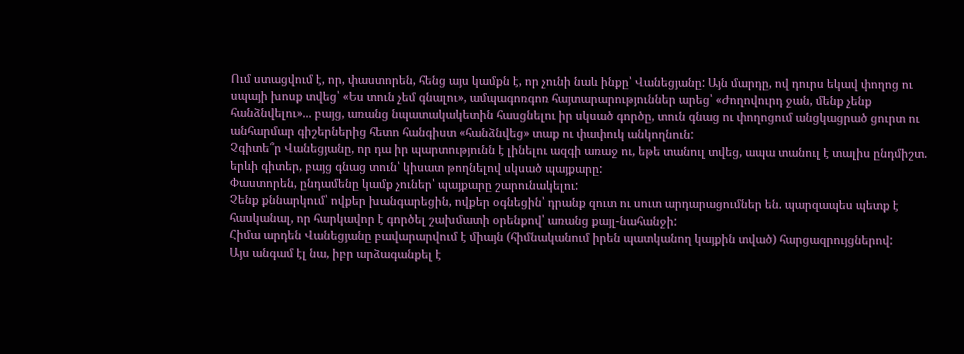Ում ստացվում է, որ, փաստորեն, հենց այս կամքն է, որ չունի նաև ինքը՝ Վանեցյանը: Այն մարդը, ով դուրս եկավ փողոց ու սպայի խոսք տվեց՝ «Ես տուն չեմ գնալու», ամպագոռգոռ հայտարարություններ արեց՝ «Ժողովուրդ ջան, մենք չենք հանձնվելու»... բայց, առանց նպատակակետին հասցնելու իր սկսած գործը, տուն գնաց ու փողոցում անցկացրած ցուրտ ու անհարմար գիշերներից հետո հանգիստ «հանձնվեց» տաք ու փափուկ անկողնուն:
Չգիտե՞ր Վանեցյանը, որ դա իր պարտությունն է լինելու ազգի առաջ ու, եթե տանուլ տվեց, ապա տանուլ է տալիս ընդմիշտ. երևի գիտեր, բայց գնաց տուն՝ կիսատ թողնելով սկսած պայքարը:
Փաստորեն, ընդամենը կամք չուներ՝ պայքարը շարունակելու:
Չենք քննարկում՝ ովքեր խանգարեցին, ովքեր օգնեցին՝ դրանք զուտ ու սուտ արդարացումներ են. պարզապես պետք է հասկանալ, որ հարկավոր է գործել շախմատի օրենքով՝ առանց քայլ-նահանջի:
Հիմա արդեն Վանեցյանը բավարարվում է միայն (հիմնականում իրեն պատկանող կայքին տված) հարցազրույցներով:
Այս անգամ էլ նա, իբր արձագանքել է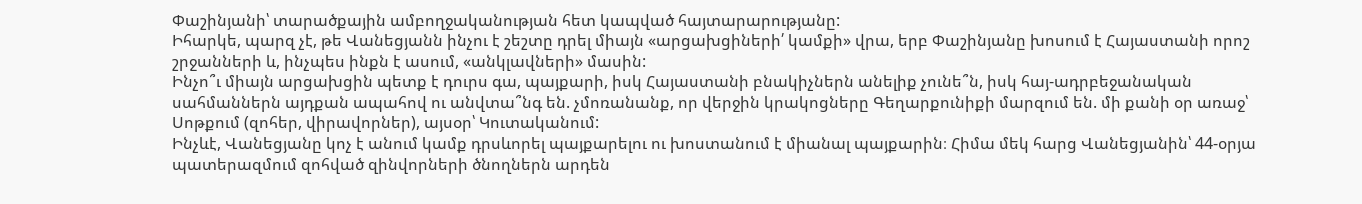Փաշինյանի՝ տարածքային ամբողջականության հետ կապված հայտարարությանը:
Իհարկե, պարզ չէ, թե Վանեցյանն ինչու է շեշտը դրել միայն «արցախցիների՛ կամքի» վրա, երբ Փաշինյանը խոսում է Հայաստանի որոշ շրջանների և, ինչպես ինքն է ասում, «անկլավների» մասին:
Ինչո՞ւ միայն արցախցին պետք է դուրս գա, պայքարի, իսկ Հայաստանի բնակիչներն անելիք չունե՞ն, իսկ հայ-ադրբեջանական սահմաններն այդքան ապահով ու անվտա՞նգ են. չմոռանանք, որ վերջին կրակոցները Գեղարքունիքի մարզում են. մի քանի օր առաջ՝ Սոթքում (զոհեր, վիրավորներ), այսօր՝ Կուտականում:
Ինչևէ, Վանեցյանը կոչ է անում կամք դրսևորել պայքարելու ու խոստանում է միանալ պայքարին։ Հիմա մեկ հարց Վանեցյանին՝ 44-օրյա պատերազմում զոհված զինվորների ծնողներն արդեն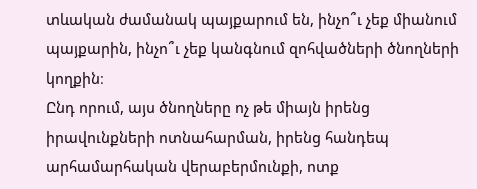տևական ժամանակ պայքարում են, ինչո՞ւ չեք միանում պայքարին, ինչո՞ւ չեք կանգնում զոհվածների ծնողների կողքին։
Ընդ որում, այս ծնողները ոչ թե միայն իրենց իրավունքների ոտնահարման, իրենց հանդեպ արհամարհական վերաբերմունքի, ոտք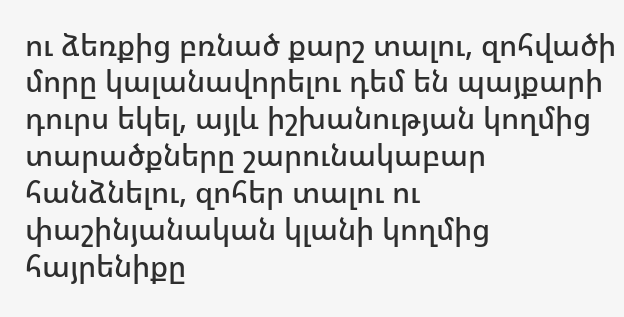ու ձեռքից բռնած քարշ տալու, զոհվածի մորը կալանավորելու դեմ են պայքարի դուրս եկել, այլև իշխանության կողմից տարածքները շարունակաբար հանձնելու, զոհեր տալու ու փաշինյանական կլանի կողմից հայրենիքը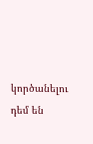կործանելու դեմ են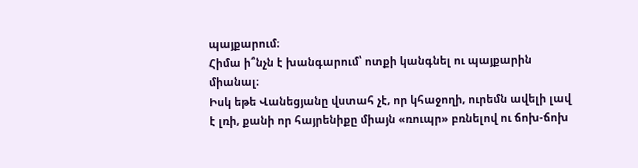պայքարում։
Հիմա ի՞նչն է խանգարում՝ ոտքի կանգնել ու պայքարին միանալ։
Իսկ եթե Վանեցյանը վստահ չէ, որ կհաջողի, ուրեմն ավելի լավ է լռի, քանի որ հայրենիքը միայն «ռուպր» բռնելով ու ճոխ-ճոխ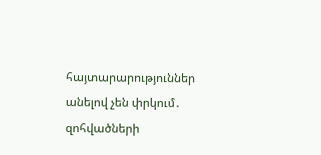հայտարարություններ անելով չեն փրկում․ զոհվածների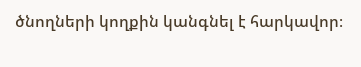ծնողների կողքին կանգնել է հարկավոր։